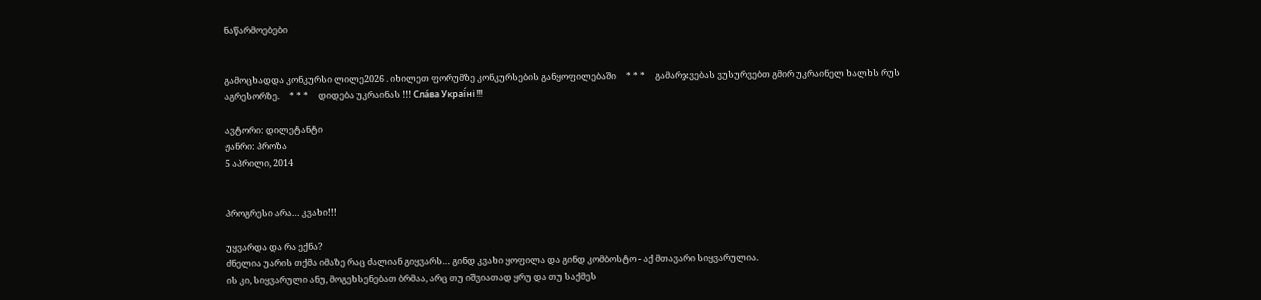ნაწარმოებები


გამოცხადდა კონკურსი ლილე2026 . იხილეთ ფორუმზე კონკურსების განყოფილებაში     * * *     გამარჯვებას ვუსურვებთ გმირ უკრაინელ ხალხს რუს აგრესორზე.     * * *     დიდება უკრაინას !!! Сла́ва Украї́ні !!!

ავტორი: დილეტანტი
ჟანრი: პროზა
5 აპრილი, 2014


პროგრესი არა… კვახი!!!

უყვარდა და რა ექნა?
ძნელია უარის თქმა იმაზე რაც ძალიან გიყვარს… გინდ კვახი ყოფილა და გინდ კომბოსტო - აქ მთავარი სიყვარულია.
ის კი, სიყვარული ანუ, მოგეხსენებათ ბრმაა, არც თუ იშვიათად ყრუ და თუ საქმეს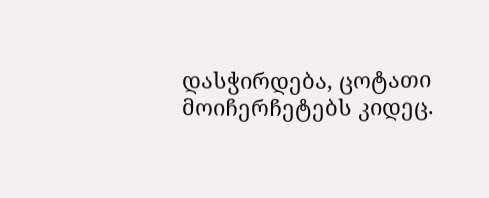დასჭირდება, ცოტათი მოიჩერჩეტებს კიდეც.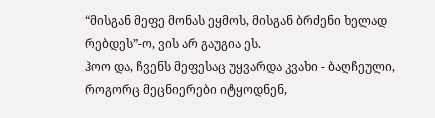“მისგან მეფე მონას ეყმოს, მისგან ბრძენი ხელად რებდეს”-ო, ვის არ გაუგია ეს.
ჰოო და, ჩვენს მეფესაც უყვარდა კვახი - ბაღჩეული, როგორც მეცნიერები იტყოდნენ,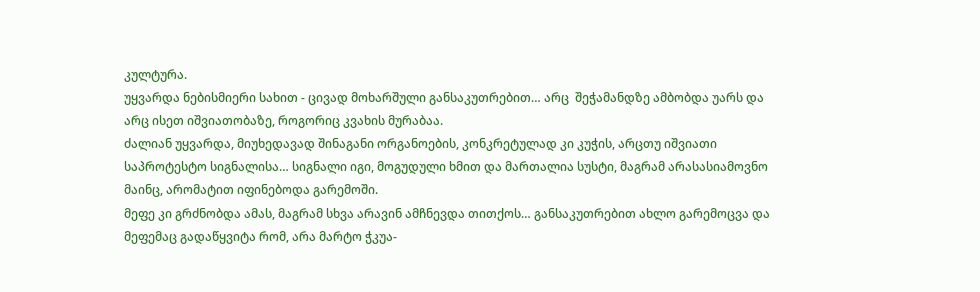კულტურა.
უყვარდა ნებისმიერი სახით - ცივად მოხარშული განსაკუთრებით… არც  შეჭამანდზე ამბობდა უარს და არც ისეთ იშვიათობაზე, როგორიც კვახის მურაბაა.
ძალიან უყვარდა, მიუხედავად შინაგანი ორგანოების, კონკრეტულად კი კუჭის, არცთუ იშვიათი საპროტესტო სიგნალისა… სიგნალი იგი, მოგუდული ხმით და მართალია სუსტი, მაგრამ არასასიამოვნო მაინც, არომატით იფინებოდა გარემოში.
მეფე კი გრძნობდა ამას, მაგრამ სხვა არავინ ამჩნევდა თითქოს… განსაკუთრებით ახლო გარემოცვა და მეფემაც გადაწყვიტა რომ, არა მარტო ჭკუა-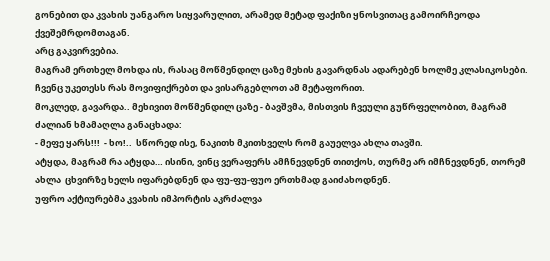გონებით და კვახის უანგარო სიყვარულით, არამედ მეტად ფაქიზი ყნოსვითაც გამოირჩეოდა ქვეშემრდომთაგან.
არც გაკვირვებია.
მაგრამ ერთხელ მოხდა ის, რასაც მოწმენდილ ცაზე მეხის გავარდნას ადარებენ ხოლმე კლასიკოსები. ჩვენც უკეთესს რას მოვიფიქრებთ და ვისარგებლოთ ამ მეტაფორით.
მოკლედ, გავარდა.. მეხივით მოწმენდილ ცაზე - ბავშვმა, მისთვის ჩვეული გუწრფელობით, მაგრამ ძალიან ხმამაღლა განაცხადა:
- მეფე ყარს!!!  - ხო!..  სწორედ ისე, ნაკითხ მკითხველს რომ გაუელვა ახლა თავში.
ატყდა, მაგრამ რა ატყდა… ისინი, ვინც ვერაფერს ამჩნევდნენ თითქოს, თურმე არ იმჩნევდნენ, თორემ ახლა  ცხვირზე ხელს იფარებდნენ და ფუ-ფუ-ფუო ერთხმად გაიძახოდნენ.
უფრო აქტიურებმა კვახის იმპორტის აკრძალვა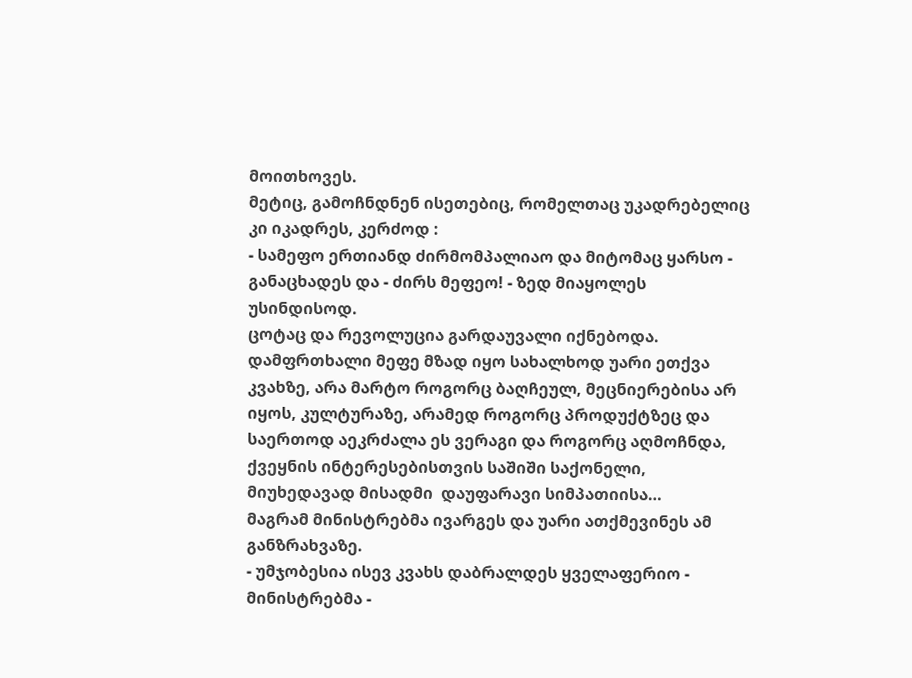მოითხოვეს.
მეტიც, გამოჩნდნენ ისეთებიც, რომელთაც უკადრებელიც კი იკადრეს, კერძოდ :
- სამეფო ერთიანდ ძირმომპალიაო და მიტომაც ყარსო - განაცხადეს და - ძირს მეფეო! - ზედ მიაყოლეს უსინდისოდ.
ცოტაც და რევოლუცია გარდაუვალი იქნებოდა.
დამფრთხალი მეფე მზად იყო სახალხოდ უარი ეთქვა კვახზე, არა მარტო როგორც ბაღჩეულ, მეცნიერებისა არ იყოს, კულტურაზე, არამედ როგორც პროდუქტზეც და საერთოდ აეკრძალა ეს ვერაგი და როგორც აღმოჩნდა, ქვეყნის ინტერესებისთვის საშიში საქონელი, მიუხედავად მისადმი  დაუფარავი სიმპათიისა…
მაგრამ მინისტრებმა ივარგეს და უარი ათქმევინეს ამ განზრახვაზე.
- უმჯობესია ისევ კვახს დაბრალდეს ყველაფერიო - მინისტრებმა -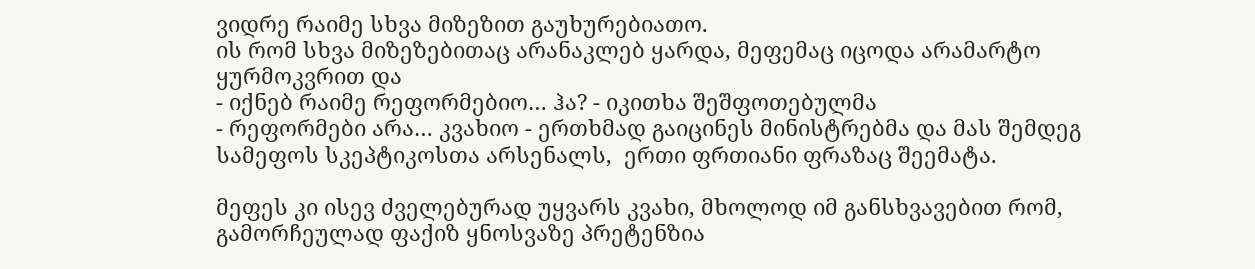ვიდრე რაიმე სხვა მიზეზით გაუხურებიათო.
ის რომ სხვა მიზეზებითაც არანაკლებ ყარდა, მეფემაც იცოდა არამარტო ყურმოკვრით და
- იქნებ რაიმე რეფორმებიო… ჰა? - იკითხა შეშფოთებულმა
- რეფორმები არა… კვახიო - ერთხმად გაიცინეს მინისტრებმა და მას შემდეგ სამეფოს სკეპტიკოსთა არსენალს,  ერთი ფრთიანი ფრაზაც შეემატა.

მეფეს კი ისევ ძველებურად უყვარს კვახი, მხოლოდ იმ განსხვავებით რომ, გამორჩეულად ფაქიზ ყნოსვაზე პრეტენზია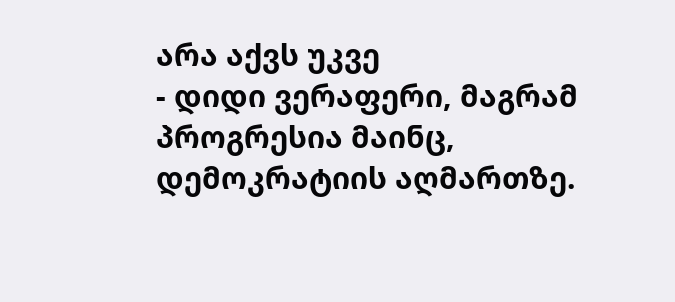არა აქვს უკვე
- დიდი ვერაფერი, მაგრამ პროგრესია მაინც, დემოკრატიის აღმართზე.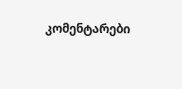კომენტარები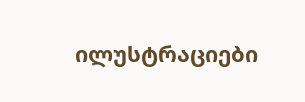ილუსტრაციები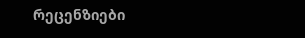რეცენზიები